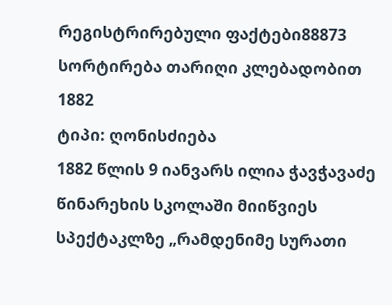რეგისტრირებული ფაქტები88873
სორტირება თარიღი კლებადობით
1882
ტიპი: ღონისძიება
1882 წლის 9 იანვარს ილია ჭავჭავაძე წინარეხის სკოლაში მიიწვიეს სპექტაკლზე „რამდენიმე სურათი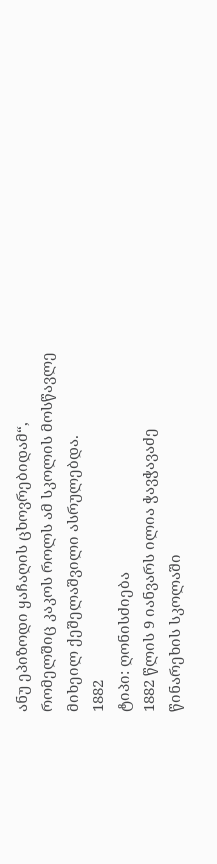ანუ ეპიზოდი ყაჩაღის ცხოვრებიდამ“, რომელშიც კაკოს როლს ამ სკოლის მოსწავლე მიხეილ ქეშელაშვილი ასრულებდა.
1882
ტიპი: ღონისძიება
1882 წლის 9 იანვარს ილია ჭავჭავაძე წინარეხის სკოლაში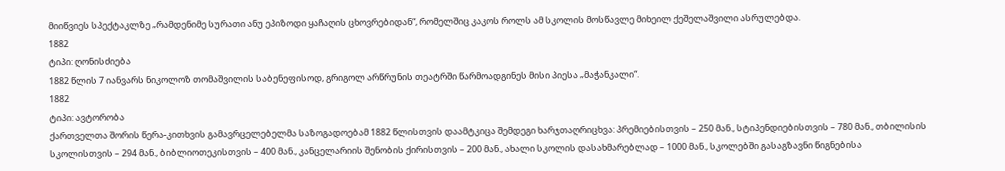მიიწვიეს სპექტაკლზე „რამდენიმე სურათი ანუ ეპიზოდი ყაჩაღის ცხოვრებიდან“, რომელშიც კაკოს როლს ამ სკოლის მოსწავლე მიხეილ ქეშელაშვილი ასრულებდა.
1882
ტიპი: ღონისძიება
1882 წლის 7 იანვარს ნიკოლოზ თომაშვილის საბენეფისოდ, გრიგოლ არწრუნის თეატრში წარმოადგინეს მისი პიესა „მაჭანკალი“.
1882
ტიპი: ავტორობა
ქართველთა შორის წერა-კითხვის გამავრცელებელმა საზოგადოებამ 1882 წლისთვის დაამტკიცა შემდეგი ხარჯთაღრიცხვა: პრემიებისთვის – 250 მან., სტიპენდიებისთვის – 780 მან., თბილისის სკოლისთვის – 294 მან., ბიბლიოთეკისთვის – 400 მან., კანცელარიის შენობის ქირისთვის – 200 მან., ახალი სკოლის დასახმარებლად – 1000 მან., სკოლებში გასაგზავნი წიგნებისა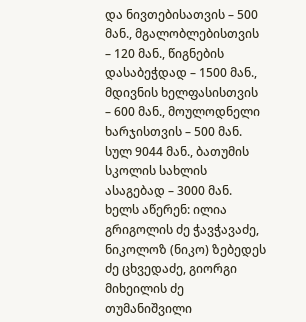და ნივთებისათვის – 500 მან., მგალობლებისთვის – 120 მან., წიგნების დასაბეჭდად – 1500 მან., მდივნის ხელფასისთვის – 600 მან., მოულოდნელი ხარჯისთვის – 500 მან. სულ 9044 მან., ბათუმის სკოლის სახლის ასაგებად – 3000 მან. ხელს აწერენ: ილია გრიგოლის ძე ჭავჭავაძე, ნიკოლოზ (ნიკო) ზებედეს ძე ცხვედაძე, გიორგი მიხეილის ძე თუმანიშვილი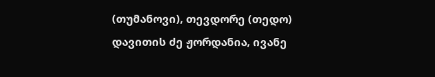(თუმანოვი), თევდორე (თედო) დავითის ძე ჟორდანია, ივანე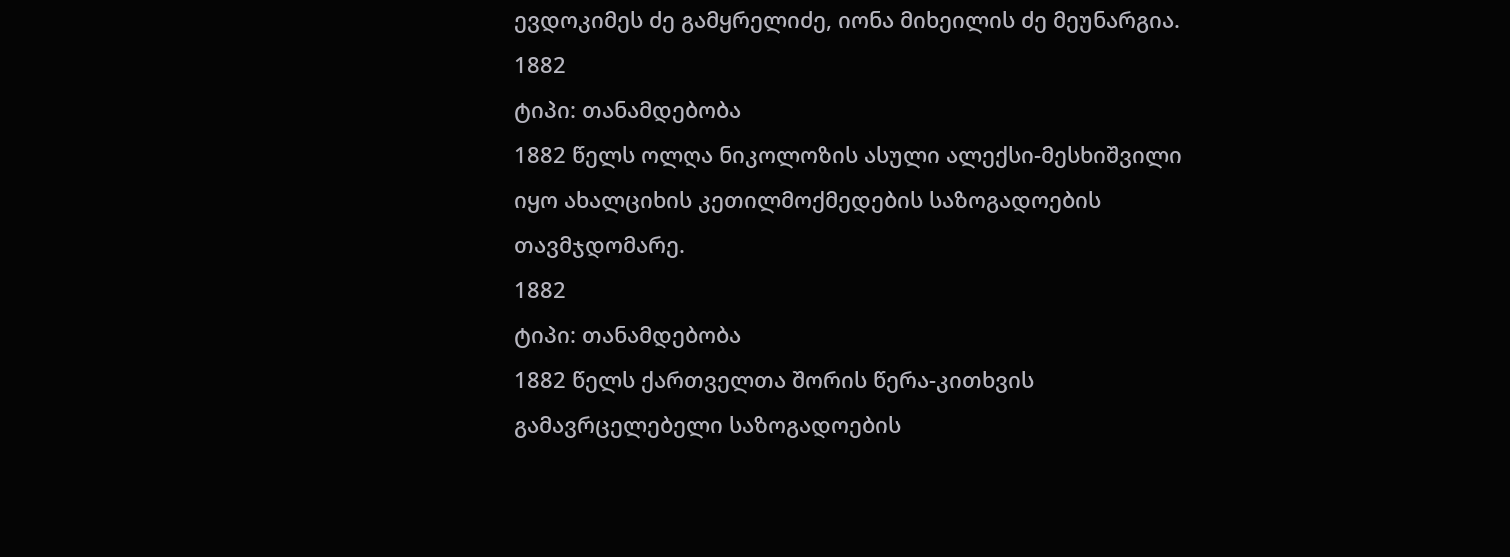ევდოკიმეს ძე გამყრელიძე, იონა მიხეილის ძე მეუნარგია.
1882
ტიპი: თანამდებობა
1882 წელს ოლღა ნიკოლოზის ასული ალექსი-მესხიშვილი იყო ახალციხის კეთილმოქმედების საზოგადოების თავმჯდომარე.
1882
ტიპი: თანამდებობა
1882 წელს ქართველთა შორის წერა-კითხვის გამავრცელებელი საზოგადოების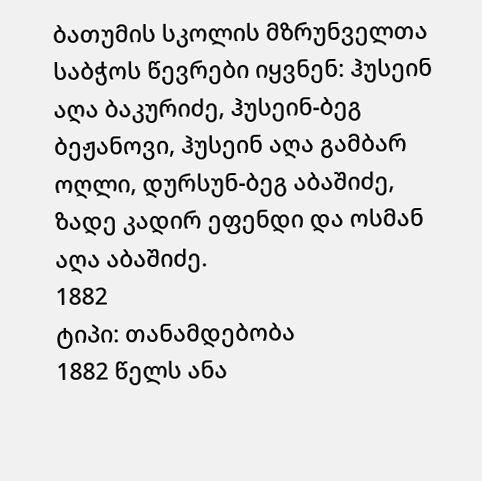ბათუმის სკოლის მზრუნველთა საბჭოს წევრები იყვნენ: ჰუსეინ აღა ბაკურიძე, ჰუსეინ-ბეგ ბეჟანოვი, ჰუსეინ აღა გამბარ ოღლი, დურსუნ-ბეგ აბაშიძე, ზადე კადირ ეფენდი და ოსმან აღა აბაშიძე.
1882
ტიპი: თანამდებობა
1882 წელს ანა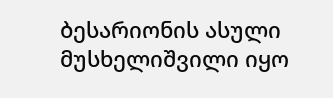ბესარიონის ასული მუსხელიშვილი იყო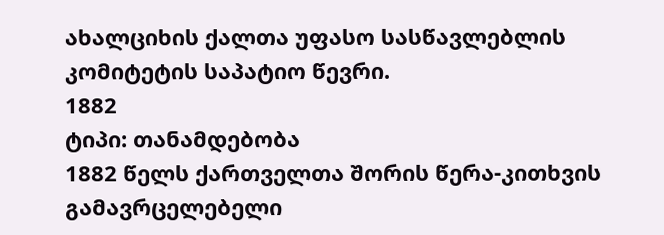ახალციხის ქალთა უფასო სასწავლებლის კომიტეტის საპატიო წევრი.
1882
ტიპი: თანამდებობა
1882 წელს ქართველთა შორის წერა-კითხვის გამავრცელებელი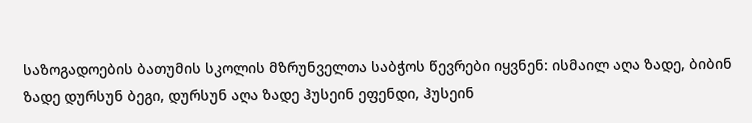საზოგადოების ბათუმის სკოლის მზრუნველთა საბჭოს წევრები იყვნენ: ისმაილ აღა ზადე, ბიბინ ზადე დურსუნ ბეგი, დურსუნ აღა ზადე ჰუსეინ ეფენდი, ჰუსეინ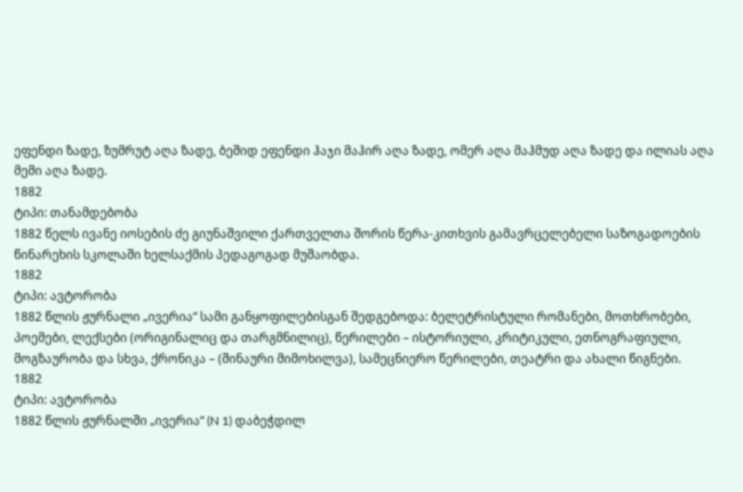ეფენდი ზადე, ზუმრუტ აღა ზადე, ბეშიდ ეფენდი ჰაჯი მაჰირ აღა ზადე, ომერ აღა მაჰმუდ აღა ზადე და ილიას აღა მემი აღა ზადე.
1882
ტიპი: თანამდებობა
1882 წელს ივანე იოსების ძე გიუნაშვილი ქართველთა შორის წერა-კითხვის გამავრცელებელი საზოგადოების წინარეხის სკოლაში ხელსაქმის პედაგოგად მუშაობდა.
1882
ტიპი: ავტორობა
1882 წლის ჟურნალი „ივერია“ სამი განყოფილებისგან შედგებოდა: ბელეტრისტული რომანები, მოთხრობები, პოემები, ლექსები (ორიგინალიც და თარგმნილიც), წერილები – ისტორიული, კრიტიკული, ეთნოგრაფიული, მოგზაურობა და სხვა, ქრონიკა – (შინაური მიმოხილვა), სამეცნიერო წერილები, თეატრი და ახალი წიგნები.
1882
ტიპი: ავტორობა
1882 წლის ჟურნალში „ივერია“ (N 1) დაბეჭდილ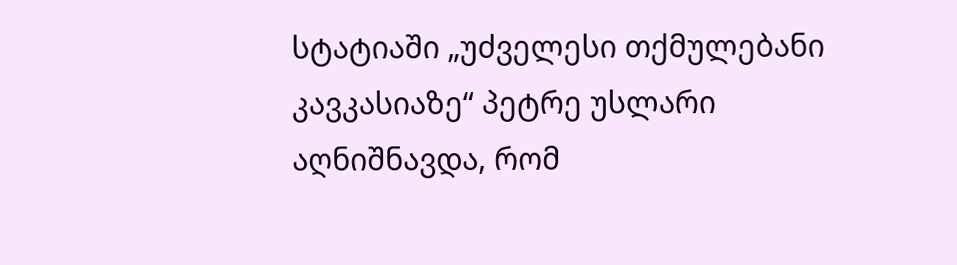სტატიაში „უძველესი თქმულებანი კავკასიაზე“ პეტრე უსლარი აღნიშნავდა, რომ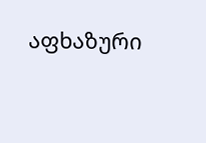აფხაზური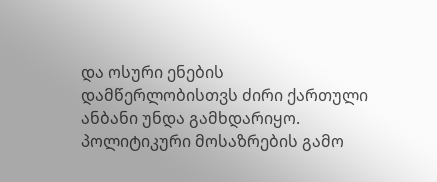და ოსური ენების დამწერლობისთვს ძირი ქართული ანბანი უნდა გამხდარიყო. პოლიტიკური მოსაზრების გამო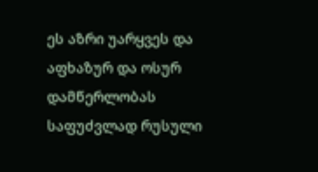ეს აზრი უარყვეს და აფხაზურ და ოსურ დამწერლობას საფუძვლად რუსული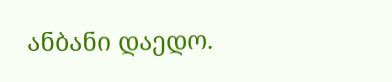ანბანი დაედო.